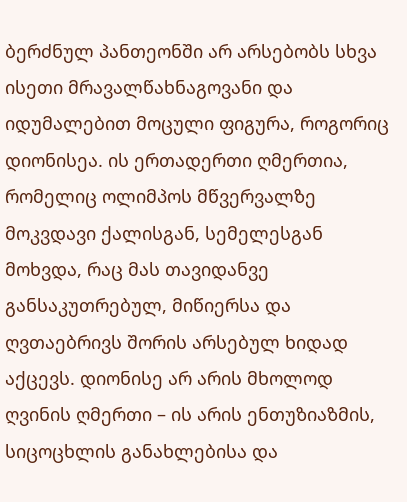ბერძნულ პანთეონში არ არსებობს სხვა ისეთი მრავალწახნაგოვანი და იდუმალებით მოცული ფიგურა, როგორიც დიონისეა. ის ერთადერთი ღმერთია, რომელიც ოლიმპოს მწვერვალზე მოკვდავი ქალისგან, სემელესგან მოხვდა, რაც მას თავიდანვე განსაკუთრებულ, მიწიერსა და ღვთაებრივს შორის არსებულ ხიდად აქცევს. დიონისე არ არის მხოლოდ ღვინის ღმერთი – ის არის ენთუზიაზმის, სიცოცხლის განახლებისა და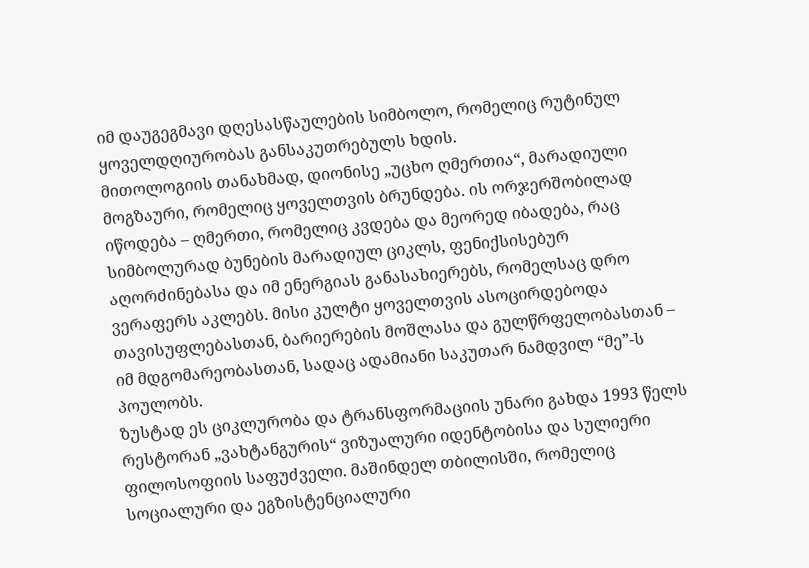იმ დაუგეგმავი დღესასწაულების სიმბოლო, რომელიც რუტინულ ყოველდღიურობას განსაკუთრებულს ხდის.
მითოლოგიის თანახმად, დიონისე „უცხო ღმერთია“, მარადიული მოგზაური, რომელიც ყოველთვის ბრუნდება. ის ორჯერშობილად იწოდება – ღმერთი, რომელიც კვდება და მეორედ იბადება, რაც სიმბოლურად ბუნების მარადიულ ციკლს, ფენიქსისებურ აღორძინებასა და იმ ენერგიას განასახიერებს, რომელსაც დრო ვერაფერს აკლებს. მისი კულტი ყოველთვის ასოცირდებოდა თავისუფლებასთან, ბარიერების მოშლასა და გულწრფელობასთან – იმ მდგომარეობასთან, სადაც ადამიანი საკუთარ ნამდვილ “მე”-ს პოულობს.
ზუსტად ეს ციკლურობა და ტრანსფორმაციის უნარი გახდა 1993 წელს რესტორან „ვახტანგურის“ ვიზუალური იდენტობისა და სულიერი ფილოსოფიის საფუძველი. მაშინდელ თბილისში, რომელიც სოციალური და ეგზისტენციალური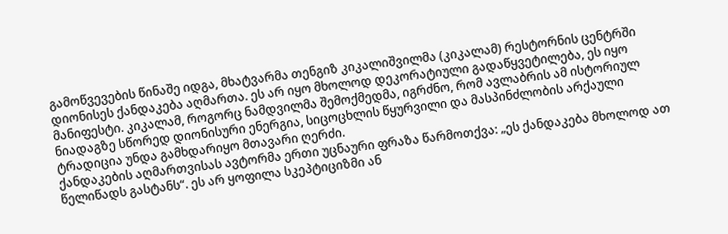გამოწვევების წინაშე იდგა, მხატვარმა თენგიზ კიკალიშვილმა (კიკალამ) რესტორნის ცენტრში დიონისეს ქანდაკება აღმართა. ეს არ იყო მხოლოდ დეკორატიული გადაწყვეტილება, ეს იყო მანიფესტი. კიკალამ, როგორც ნამდვილმა შემოქმედმა, იგრძნო, რომ ავლაბრის ამ ისტორიულ ნიადაგზე სწორედ დიონისური ენერგია, სიცოცხლის წყურვილი და მასპინძლობის არქაული ტრადიცია უნდა გამხდარიყო მთავარი ღერძი.
ქანდაკების აღმართვისას ავტორმა ერთი უცნაური ფრაზა წარმოთქვა: „ეს ქანდაკება მხოლოდ ათ წელიწადს გასტანს“. ეს არ ყოფილა სკეპტიციზმი ან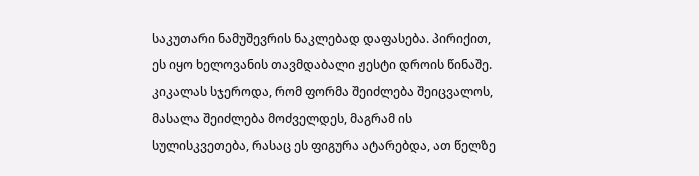საკუთარი ნამუშევრის ნაკლებად დაფასება. პირიქით, ეს იყო ხელოვანის თავმდაბალი ჟესტი დროის წინაშე. კიკალას სჯეროდა, რომ ფორმა შეიძლება შეიცვალოს, მასალა შეიძლება მოძველდეს, მაგრამ ის სულისკვეთება, რასაც ეს ფიგურა ატარებდა, ათ წელზე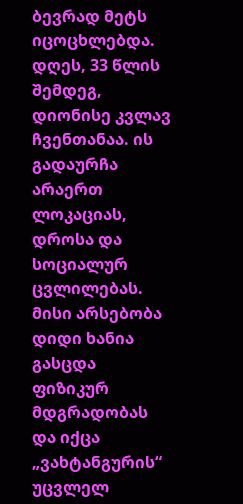ბევრად მეტს იცოცხლებდა.
დღეს, 33 წლის შემდეგ, დიონისე კვლავ ჩვენთანაა. ის გადაურჩა არაერთ ლოკაციას, დროსა და სოციალურ ცვლილებას. მისი არსებობა დიდი ხანია გასცდა ფიზიკურ მდგრადობას და იქცა „ვახტანგურის“ უცვლელ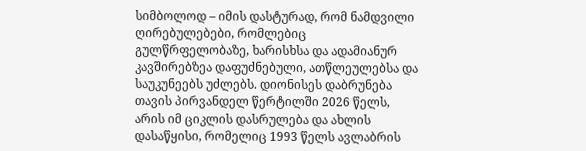სიმბოლოდ – იმის დასტურად, რომ ნამდვილი ღირებულებები, რომლებიც გულწრფელობაზე, ხარისხსა და ადამიანურ კავშირებზეა დაფუძნებული, ათწლეულებსა და საუკუნეებს უძლებს. დიონისეს დაბრუნება თავის პირვანდელ წერტილში 2026 წელს, არის იმ ციკლის დასრულება და ახლის დასაწყისი, რომელიც 1993 წელს ავლაბრის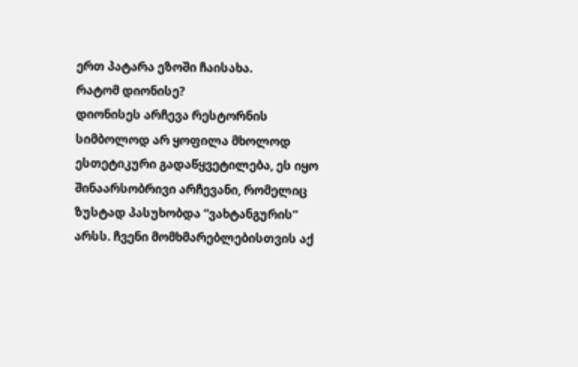ერთ პატარა ეზოში ჩაისახა.
რატომ დიონისე?
დიონისეს არჩევა რესტორნის სიმბოლოდ არ ყოფილა მხოლოდ ესთეტიკური გადაწყვეტილება, ეს იყო შინაარსობრივი არჩევანი, რომელიც ზუსტად პასუხობდა “ვახტანგურის“ არსს. ჩვენი მომხმარებლებისთვის აქ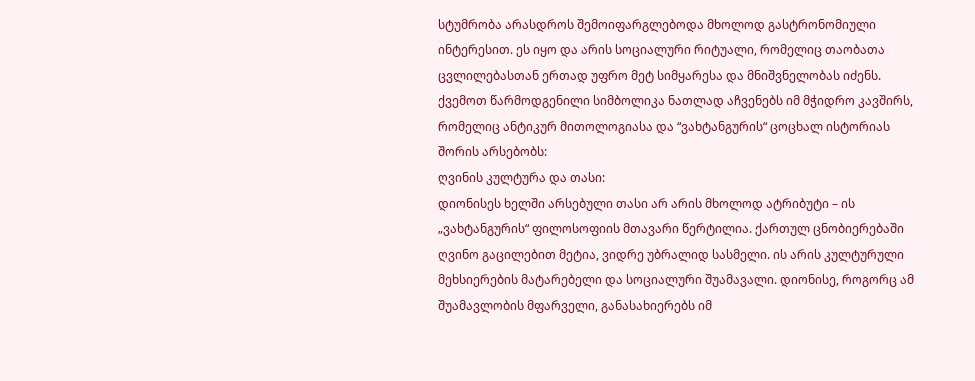სტუმრობა არასდროს შემოიფარგლებოდა მხოლოდ გასტრონომიული ინტერესით. ეს იყო და არის სოციალური რიტუალი, რომელიც თაობათა ცვლილებასთან ერთად უფრო მეტ სიმყარესა და მნიშვნელობას იძენს.
ქვემოთ წარმოდგენილი სიმბოლიკა ნათლად აჩვენებს იმ მჭიდრო კავშირს, რომელიც ანტიკურ მითოლოგიასა და “ვახტანგურის“ ცოცხალ ისტორიას შორის არსებობს:
ღვინის კულტურა და თასი:
დიონისეს ხელში არსებული თასი არ არის მხოლოდ ატრიბუტი – ის „ვახტანგურის“ ფილოსოფიის მთავარი წერტილია. ქართულ ცნობიერებაში ღვინო გაცილებით მეტია, ვიდრე უბრალიდ სასმელი. ის არის კულტურული მეხსიერების მატარებელი და სოციალური შუამავალი. დიონისე, როგორც ამ შუამავლობის მფარველი, განასახიერებს იმ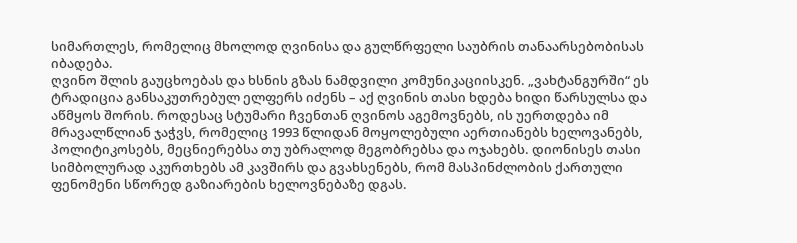სიმართლეს, რომელიც მხოლოდ ღვინისა და გულწრფელი საუბრის თანაარსებობისას იბადება.
ღვინო შლის გაუცხოებას და ხსნის გზას ნამდვილი კომუნიკაციისკენ. „ვახტანგურში“ ეს ტრადიცია განსაკუთრებულ ელფერს იძენს – აქ ღვინის თასი ხდება ხიდი წარსულსა და აწმყოს შორის. როდესაც სტუმარი ჩვენთან ღვინოს აგემოვნებს, ის უერთდება იმ მრავალწლიან ჯაჭვს, რომელიც 1993 წლიდან მოყოლებული აერთიანებს ხელოვანებს, პოლიტიკოსებს, მეცნიერებსა თუ უბრალოდ მეგობრებსა და ოჯახებს. დიონისეს თასი სიმბოლურად აკურთხებს ამ კავშირს და გვახსენებს, რომ მასპინძლობის ქართული ფენომენი სწორედ გაზიარების ხელოვნებაზე დგას.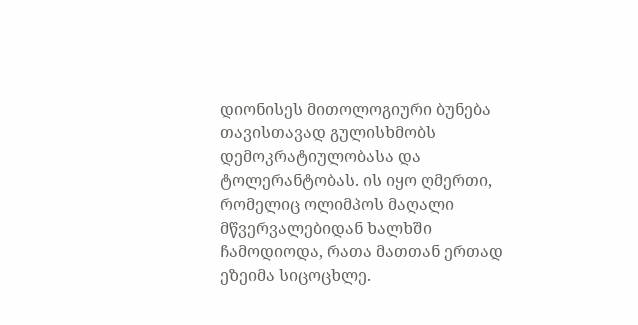დიონისეს მითოლოგიური ბუნება თავისთავად გულისხმობს დემოკრატიულობასა და ტოლერანტობას. ის იყო ღმერთი, რომელიც ოლიმპოს მაღალი მწვერვალებიდან ხალხში ჩამოდიოდა, რათა მათთან ერთად ეზეიმა სიცოცხლე.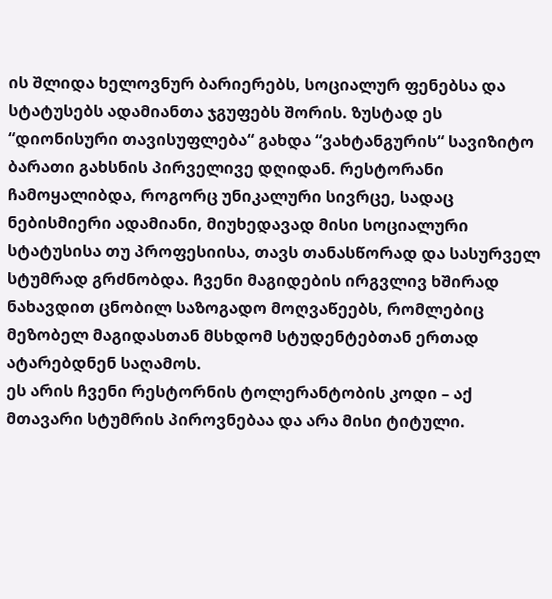ის შლიდა ხელოვნურ ბარიერებს, სოციალურ ფენებსა და სტატუსებს ადამიანთა ჯგუფებს შორის. ზუსტად ეს “დიონისური თავისუფლება“ გახდა “ვახტანგურის“ სავიზიტო ბარათი გახსნის პირველივე დღიდან. რესტორანი ჩამოყალიბდა, როგორც უნიკალური სივრცე, სადაც ნებისმიერი ადამიანი, მიუხედავად მისი სოციალური სტატუსისა თუ პროფესიისა, თავს თანასწორად და სასურველ სტუმრად გრძნობდა. ჩვენი მაგიდების ირგვლივ ხშირად ნახავდით ცნობილ საზოგადო მოღვაწეებს, რომლებიც მეზობელ მაგიდასთან მსხდომ სტუდენტებთან ერთად ატარებდნენ საღამოს.
ეს არის ჩვენი რესტორნის ტოლერანტობის კოდი – აქ მთავარი სტუმრის პიროვნებაა და არა მისი ტიტული.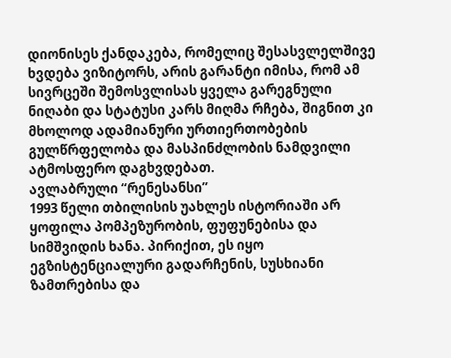დიონისეს ქანდაკება, რომელიც შესასვლელშივე ხვდება ვიზიტორს, არის გარანტი იმისა, რომ ამ სივრცეში შემოსვლისას ყველა გარეგნული ნიღაბი და სტატუსი კარს მიღმა რჩება, შიგნით კი მხოლოდ ადამიანური ურთიერთობების გულწრფელობა და მასპინძლობის ნამდვილი ატმოსფერო დაგხვდებათ.
ავლაბრული “რენესანსი”
1993 წელი თბილისის უახლეს ისტორიაში არ ყოფილა პომპეზურობის, ფუფუნებისა და სიმშვიდის ხანა. პირიქით, ეს იყო ეგზისტენციალური გადარჩენის, სუსხიანი ზამთრებისა და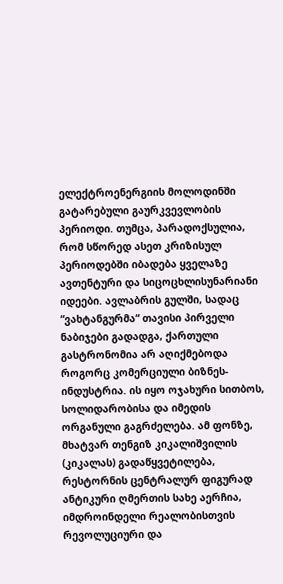ელექტროენერგიის მოლოდინში გატარებული გაურკვევლობის პერიოდი. თუმცა, პარადოქსულია, რომ სწორედ ასეთ კრიზისულ პერიოდებში იბადება ყველაზე ავთენტური და სიცოცხლისუნარიანი იდეები. ავლაბრის გულში, სადაც “ვახტანგურმა“ თავისი პირველი ნაბიჯები გადადგა, ქართული გასტრონომია არ აღიქმებოდა როგორც კომერციული ბიზნეს-ინდუსტრია. ის იყო ოჯახური სითბოს, სოლიდარობისა და იმედის ორგანული გაგრძელება. ამ ფონზე, მხატვარ თენგიზ კიკალიშვილის (კიკალას) გადაწყვეტილება, რესტორნის ცენტრალურ ფიგურად ანტიკური ღმერთის სახე აერჩია, იმდროინდელი რეალობისთვის რევოლუციური და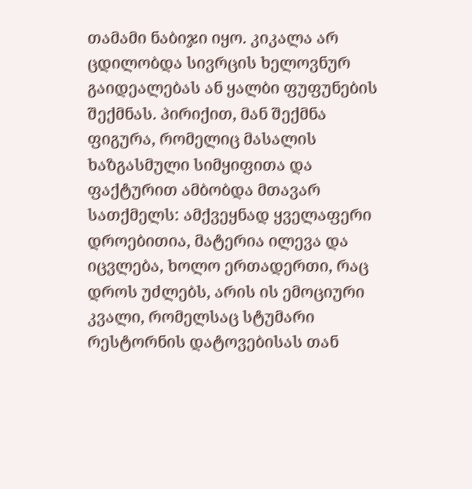თამამი ნაბიჯი იყო. კიკალა არ ცდილობდა სივრცის ხელოვნურ გაიდეალებას ან ყალბი ფუფუნების შექმნას. პირიქით, მან შექმნა ფიგურა, რომელიც მასალის ხაზგასმული სიმყიფითა და ფაქტურით ამბობდა მთავარ სათქმელს: ამქვეყნად ყველაფერი დროებითია, მატერია ილევა და იცვლება, ხოლო ერთადერთი, რაც დროს უძლებს, არის ის ემოციური კვალი, რომელსაც სტუმარი რესტორნის დატოვებისას თან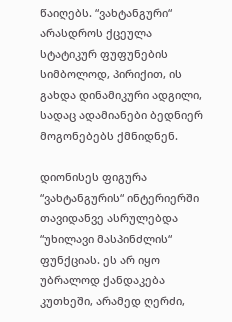წაიღებს. “ვახტანგური“ არასდროს ქცეულა სტატიკურ ფუფუნების სიმბოლოდ, პირიქით, ის გახდა დინამიკური ადგილი, სადაც ადამიანები ბედნიერ მოგონებებს ქმნიდნენ.

დიონისეს ფიგურა “ვახტანგურის“ ინტერიერში თავიდანვე ასრულებდა “უხილავი მასპინძლის“ ფუნქციას. ეს არ იყო უბრალოდ ქანდაკება კუთხეში, არამედ ღერძი,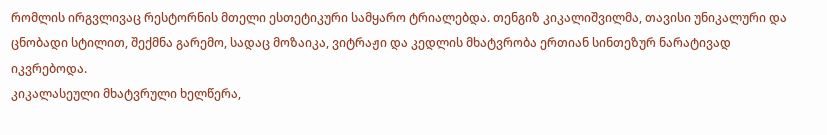რომლის ირგვლივაც რესტორნის მთელი ესთეტიკური სამყარო ტრიალებდა. თენგიზ კიკალიშვილმა, თავისი უნიკალური და ცნობადი სტილით, შექმნა გარემო, სადაც მოზაიკა, ვიტრაჟი და კედლის მხატვრობა ერთიან სინთეზურ ნარატივად იკვრებოდა.
კიკალასეული მხატვრული ხელწერა,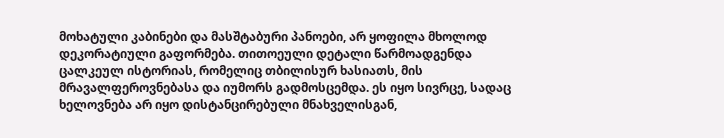მოხატული კაბინები და მასშტაბური პანოები, არ ყოფილა მხოლოდ დეკორატიული გაფორმება. თითოეული დეტალი წარმოადგენდა ცალკეულ ისტორიას, რომელიც თბილისურ ხასიათს, მის მრავალფეროვნებასა და იუმორს გადმოსცემდა. ეს იყო სივრცე, სადაც ხელოვნება არ იყო დისტანცირებული მნახველისგან,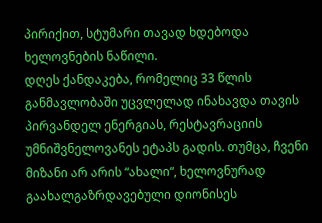პირიქით, სტუმარი თავად ხდებოდა ხელოვნების ნაწილი.
დღეს ქანდაკება, რომელიც 33 წლის განმავლობაში უცვლელად ინახავდა თავის პირვანდელ ენერგიას, რესტავრაციის უმნიშვნელოვანეს ეტაპს გადის. თუმცა, ჩვენი მიზანი არ არის “ახალი“, ხელოვნურად გაახალგაზრდავებული დიონისეს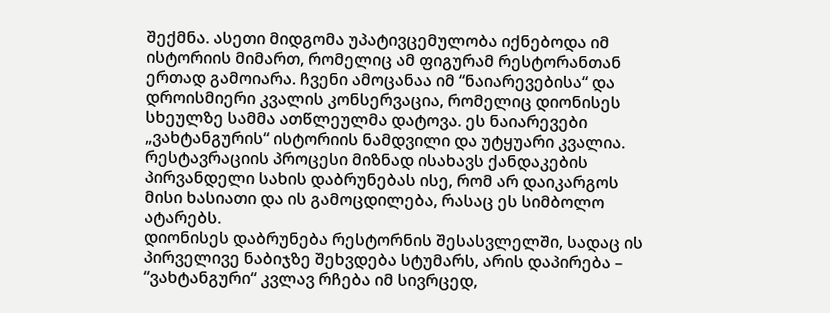შექმნა. ასეთი მიდგომა უპატივცემულობა იქნებოდა იმ ისტორიის მიმართ, რომელიც ამ ფიგურამ რესტორანთან ერთად გამოიარა. ჩვენი ამოცანაა იმ “ნაიარევებისა“ და დროისმიერი კვალის კონსერვაცია, რომელიც დიონისეს სხეულზე სამმა ათწლეულმა დატოვა. ეს ნაიარევები „ვახტანგურის“ ისტორიის ნამდვილი და უტყუარი კვალია. რესტავრაციის პროცესი მიზნად ისახავს ქანდაკების პირვანდელი სახის დაბრუნებას ისე, რომ არ დაიკარგოს მისი ხასიათი და ის გამოცდილება, რასაც ეს სიმბოლო ატარებს.
დიონისეს დაბრუნება რესტორნის შესასვლელში, სადაც ის პირველივე ნაბიჯზე შეხვდება სტუმარს, არის დაპირება – “ვახტანგური“ კვლავ რჩება იმ სივრცედ,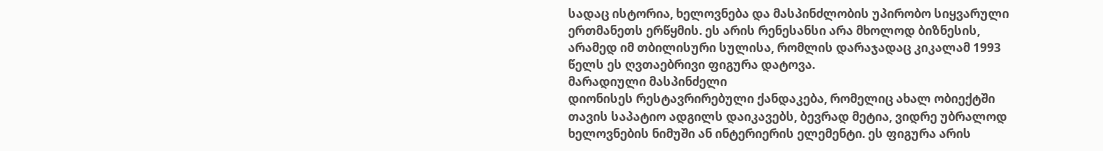სადაც ისტორია, ხელოვნება და მასპინძლობის უპირობო სიყვარული ერთმანეთს ერწყმის. ეს არის რენესანსი არა მხოლოდ ბიზნესის, არამედ იმ თბილისური სულისა, რომლის დარაჯადაც კიკალამ 1993 წელს ეს ღვთაებრივი ფიგურა დატოვა.
მარადიული მასპინძელი
დიონისეს რესტავრირებული ქანდაკება, რომელიც ახალ ობიექტში თავის საპატიო ადგილს დაიკავებს, ბევრად მეტია, ვიდრე უბრალოდ ხელოვნების ნიმუში ან ინტერიერის ელემენტი. ეს ფიგურა არის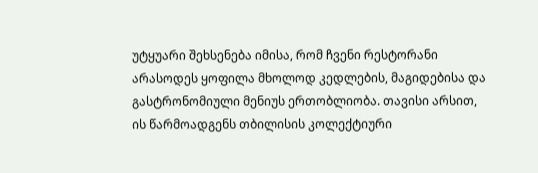უტყუარი შეხსენება იმისა, რომ ჩვენი რესტორანი არასოდეს ყოფილა მხოლოდ კედლების, მაგიდებისა და გასტრონომიული მენიუს ერთობლიობა. თავისი არსით, ის წარმოადგენს თბილისის კოლექტიური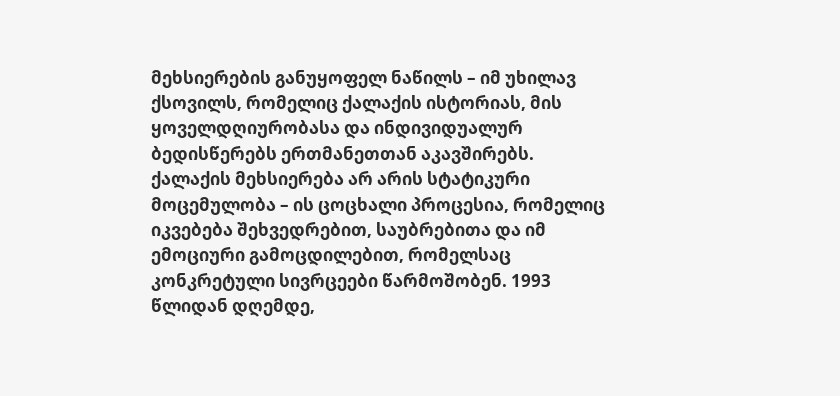მეხსიერების განუყოფელ ნაწილს – იმ უხილავ ქსოვილს, რომელიც ქალაქის ისტორიას, მის ყოველდღიურობასა და ინდივიდუალურ ბედისწერებს ერთმანეთთან აკავშირებს.
ქალაქის მეხსიერება არ არის სტატიკური მოცემულობა – ის ცოცხალი პროცესია, რომელიც იკვებება შეხვედრებით, საუბრებითა და იმ ემოციური გამოცდილებით, რომელსაც კონკრეტული სივრცეები წარმოშობენ. 1993 წლიდან დღემდე,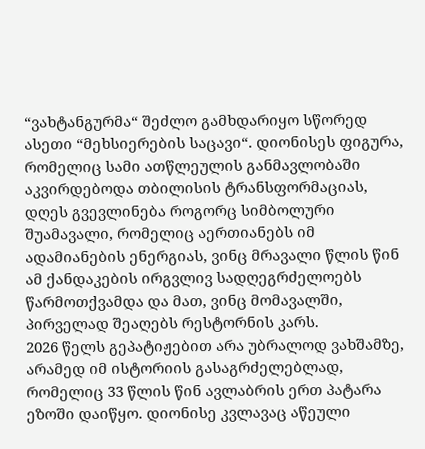“ვახტანგურმა“ შეძლო გამხდარიყო სწორედ ასეთი “მეხსიერების საცავი“. დიონისეს ფიგურა, რომელიც სამი ათწლეულის განმავლობაში აკვირდებოდა თბილისის ტრანსფორმაციას, დღეს გვევლინება როგორც სიმბოლური შუამავალი, რომელიც აერთიანებს იმ ადამიანების ენერგიას, ვინც მრავალი წლის წინ ამ ქანდაკების ირგვლივ სადღეგრძელოებს წარმოთქვამდა და მათ, ვინც მომავალში, პირველად შეაღებს რესტორნის კარს.
2026 წელს გეპატიჟებით არა უბრალოდ ვახშამზე, არამედ იმ ისტორიის გასაგრძელებლად, რომელიც 33 წლის წინ ავლაბრის ერთ პატარა ეზოში დაიწყო. დიონისე კვლავაც აწეული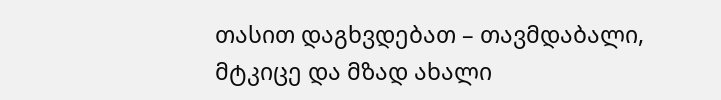თასით დაგხვდებათ – თავმდაბალი, მტკიცე და მზად ახალი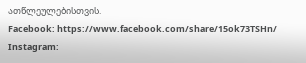ათწლეულებისთვის.
Facebook: https://www.facebook.com/share/15ok73TSHn/
Instagram: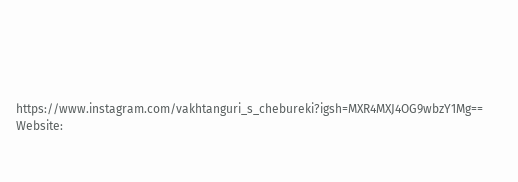https://www.instagram.com/vakhtanguri_s_chebureki?igsh=MXR4MXJ4OG9wbzY1Mg==
Website: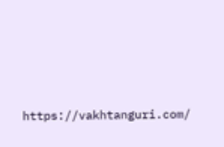https://vakhtanguri.com/